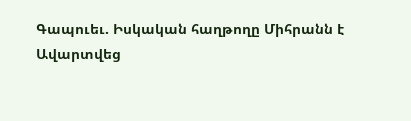Գապուեւ. Իսկական հաղթողը Միհրանն է
Ավարտվեց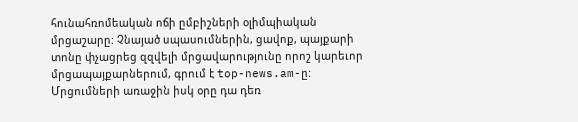հունահռոմեական ոճի ըմբիշների օլիմպիական մրցաշարը: Չնայած սպասումներին, ցավոք, պայքարի տոնը փչացրեց զզվելի մրցավարությունը որոշ կարեւոր մրցապայքարներում, գրում է top-news.am-ը:
Մրցումների առաջին իսկ օրը դա դեռ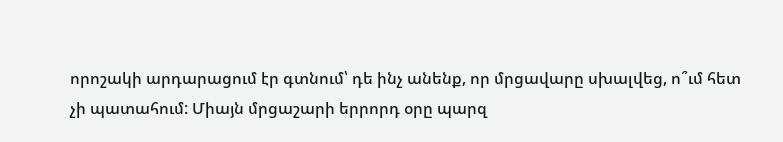որոշակի արդարացում էր գտնում՝ դե ինչ անենք, որ մրցավարը սխալվեց, ո՞ւմ հետ չի պատահում: Միայն մրցաշարի երրորդ օրը պարզ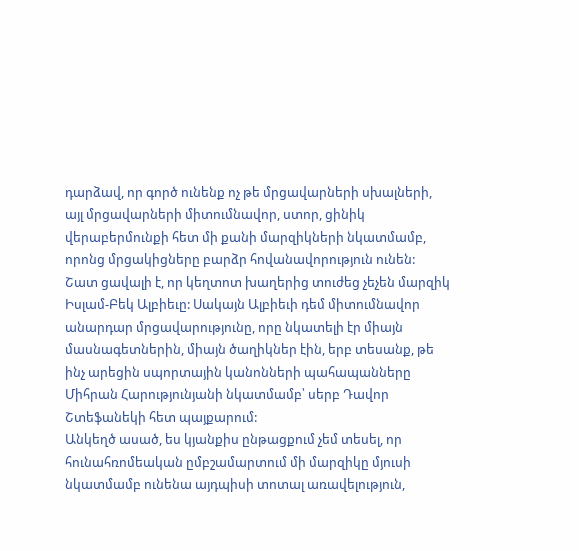դարձավ, որ գործ ունենք ոչ թե մրցավարների սխալների, այլ մրցավարների միտումնավոր, ստոր, ցինիկ վերաբերմունքի հետ մի քանի մարզիկների նկատմամբ, որոնց մրցակիցները բարձր հովանավորություն ունեն:
Շատ ցավալի է, որ կեղտոտ խաղերից տուժեց չեչեն մարզիկ Իսլամ-Բեկ Ալբիեւը: Սակայն Ալբիեւի դեմ միտումնավոր անարդար մրցավարությունը, որը նկատելի էր միայն մասնագետներին, միայն ծաղիկներ էին, երբ տեսանք, թե ինչ արեցին սպորտային կանոնների պահապանները Միհրան Հարությունյանի նկատմամբ՝ սերբ Դավոր Շտեֆանեկի հետ պայքարում:
Անկեղծ ասած, ես կյանքիս ընթացքում չեմ տեսել, որ հունահռոմեական ըմբշամարտում մի մարզիկը մյուսի նկատմամբ ունենա այդպիսի տոտալ առավելություն,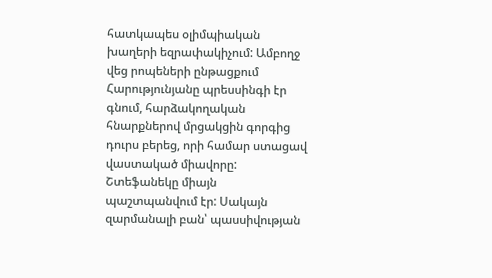հատկապես օլիմպիական խաղերի եզրափակիչում: Ամբողջ վեց րոպեների ընթացքում Հարությունյանը պրեսսինգի էր գնում, հարձակողական հնարքներով մրցակցին գորգից դուրս բերեց, որի համար ստացավ վաստակած միավորը: Շտեֆանեկը միայն պաշտպանվում էր: Սակայն զարմանալի բան՝ պասսիվության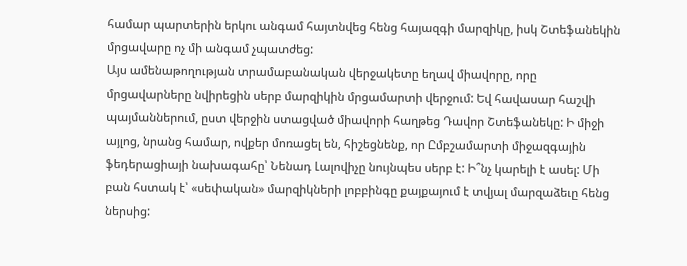համար պարտերին երկու անգամ հայտնվեց հենց հայազգի մարզիկը, իսկ Շտեֆանեկին մրցավարը ոչ մի անգամ չպատժեց:
Այս ամենաթողության տրամաբանական վերջակետը եղավ միավորը, որը մրցավարները նվիրեցին սերբ մարզիկին մրցամարտի վերջում: Եվ հավասար հաշվի պայմաններում, ըստ վերջին ստացված միավորի հաղթեց Դավոր Շտեֆանեկը: Ի միջի այլոց, նրանց համար, ովքեր մոռացել են, հիշեցնենք, որ Ըմբշամարտի միջազգային ֆեդերացիայի նախագահը՝ Նենադ Լալովիչը նույնպես սերբ է: Ի՞նչ կարելի է ասել: Մի բան հստակ է՝ «սեփական» մարզիկների լոբբինգը քայքայում է տվյալ մարզաձեւը հենց ներսից: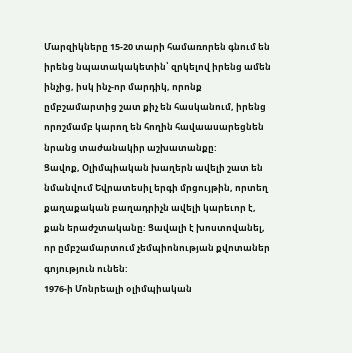Մարզիկները 15-20 տարի համառորեն գնում են իրենց նպատակակետին՝ զրկելով իրենց ամեն ինչից, իսկ ինչ-որ մարդիկ, որոնք ըմբշամարտից շատ քիչ են հասկանում, իրենց որոշմամբ կարող են հողին հավաասարեցնեն նրանց տաժանակիր աշխատանքը:
Ցավոք, Օլիմպիական խաղերն ավելի շատ են նմանվում Եվրատեսիլ երգի մրցույթին, որտեղ քաղաքական բաղադրիչն ավելի կարեւոր է, քան երաժշտականը: Ցավալի է խոստովանել, որ ըմբշամարտում չեմպիոնության քվոտաներ գոյություն ունեն:
1976-ի Մոնրեալի օլիմպիական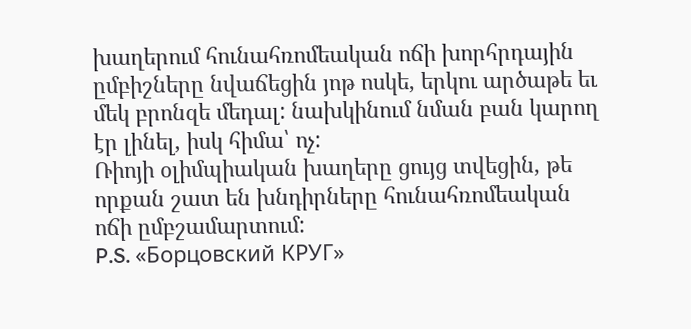խաղերում հունահռոմեական ոճի խորհրդային ըմբիշները նվաճեցին յոթ ոսկե, երկու արծաթե եւ մեկ բրոնզե մեդալ: նախկինում նման բան կարող էր լինել, իսկ հիմա՝ ոչ:
Ռիոյի օլիմպիական խաղերը ցույց տվեցին, թե որքան շատ են խնդիրները հունահռոմեական ոճի ըմբշամարտում:
P.S. «Борцовский КРУГ»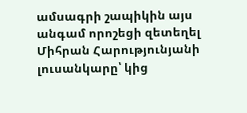ամսագրի շապիկին այս անգամ որոշեցի զետեղել Միհրան Հարությունյանի լուսանկարը՝ կից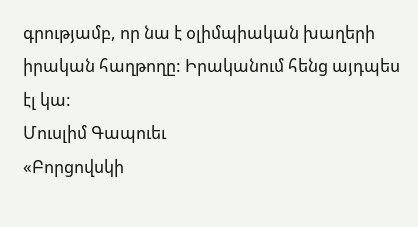գրությամբ, որ նա է օլիմպիական խաղերի իրական հաղթողը: Իրականում հենց այդպես էլ կա:
Մուսլիմ Գապուեւ
«Բորցովսկի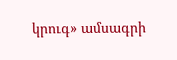կրուգ» ամսագրի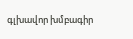գլխավոր խմբագիր